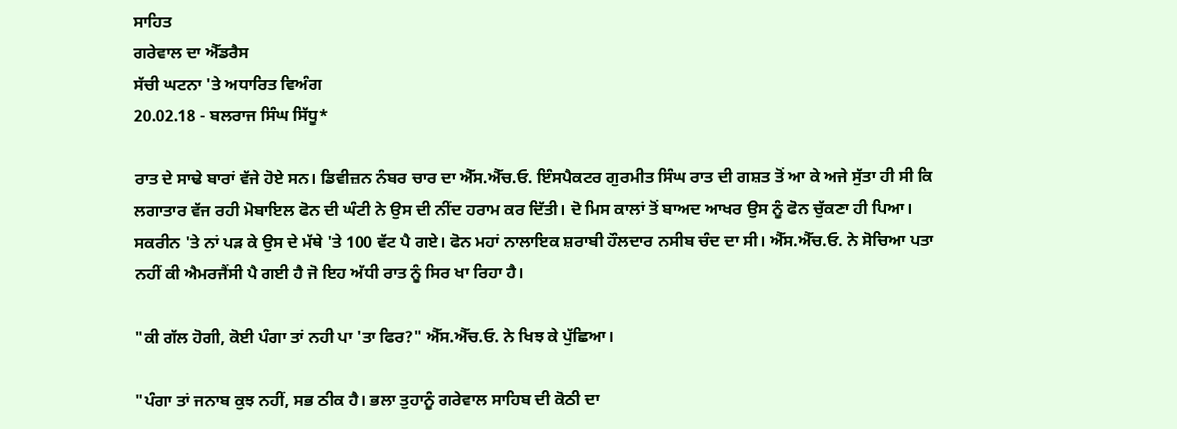ਸਾਹਿਤ
ਗਰੇਵਾਲ ਦਾ ਐੱਡਰੈਸ
ਸੱਚੀ ਘਟਨਾ 'ਤੇ ਅਧਾਰਿਤ ਵਿਅੰਗ
20.02.18 - ਬਲਰਾਜ ਸਿੰਘ ਸਿੱਧੂ*

ਰਾਤ ਦੇ ਸਾਢੇ ਬਾਰਾਂ ਵੱਜੇ ਹੋਏ ਸਨ। ਡਿਵੀਜ਼ਨ ਨੰਬਰ ਚਾਰ ਦਾ ਐੱਸ.ਐੱਚ.ਓ. ਇੰਸਪੈਕਟਰ ਗੁਰਮੀਤ ਸਿੰਘ ਰਾਤ ਦੀ ਗਸ਼ਤ ਤੋਂ ਆ ਕੇ ਅਜੇ ਸੁੱਤਾ ਹੀ ਸੀ ਕਿ ਲਗਾਤਾਰ ਵੱਜ ਰਹੀ ਮੋਬਾਇਲ ਫੋਨ ਦੀ ਘੰਟੀ ਨੇ ਉਸ ਦੀ ਨੀਂਦ ਹਰਾਮ ਕਰ ਦਿੱਤੀ। ਦੋ ਮਿਸ ਕਾਲਾਂ ਤੋਂ ਬਾਅਦ ਆਖਰ ਉਸ ਨੂੰ ਫੋਨ ਚੁੱਕਣਾ ਹੀ ਪਿਆ। ਸਕਰੀਨ 'ਤੇ ਨਾਂ ਪੜ ਕੇ ਉਸ ਦੇ ਮੱਥੇ 'ਤੇ 100 ਵੱਟ ਪੈ ਗਏ। ਫੋਨ ਮਹਾਂ ਨਾਲਾਇਕ ਸ਼ਰਾਬੀ ਹੌਲਦਾਰ ਨਸੀਬ ਚੰਦ ਦਾ ਸੀ। ਐੱਸ.ਐੱਚ.ਓ. ਨੇ ਸੋਚਿਆ ਪਤਾ ਨਹੀਂ ਕੀ ਐਮਰਜੈਂਸੀ ਪੈ ਗਈ ਹੈ ਜੋ ਇਹ ਅੱਧੀ ਰਾਤ ਨੂੰ ਸਿਰ ਖਾ ਰਿਹਾ ਹੈ।

"ਕੀ ਗੱਲ ਹੋਗੀ, ਕੋਈ ਪੰਗਾ ਤਾਂ ਨਹੀ ਪਾ 'ਤਾ ਫਿਰ?" ਐੱਸ.ਐੱਚ.ਓ. ਨੇ ਖਿਝ ਕੇ ਪੁੱਛਿਆ।

"ਪੰਗਾ ਤਾਂ ਜਨਾਬ ਕੁਝ ਨਹੀਂ, ਸਭ ਠੀਕ ਹੈ। ਭਲਾ ਤੁਹਾਨੂੰ ਗਰੇਵਾਲ ਸਾਹਿਬ ਦੀ ਕੋਠੀ ਦਾ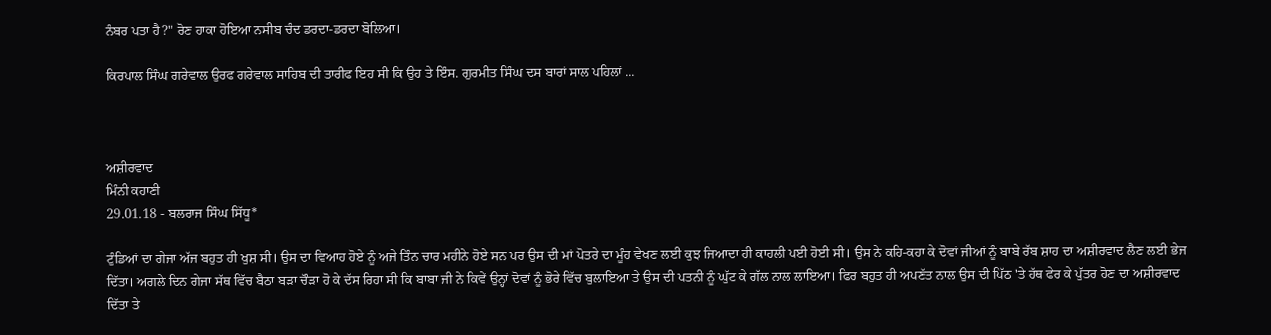ਨੰਬਰ ਪਤਾ ਹੈ?" ਰੋਣ ਹਾਕਾ ਹੋਇਆ ਨਸੀਬ ਚੰਦ ਡਰਦਾ-ਡਰਦਾ ਬੋਲਿਆ।

ਕਿਰਪਾਲ ਸਿੰਘ ਗਰੇਵਾਲ ਉਰਫ ਗਰੇਵਾਲ ਸਾਹਿਬ ਦੀ ਤਾਰੀਫ ਇਹ ਸੀ ਕਿ ਉਹ ਤੇ ਇੰਸ. ਗੁਰਮੀਤ ਸਿੰਘ ਦਸ ਬਾਰਾਂ ਸਾਲ ਪਹਿਲਾਂ ...



ਅਸ਼ੀਰਵਾਦ
ਮਿੰਨੀ ਕਹਾਣੀ
29.01.18 - ਬਲਰਾਜ ਸਿੰਘ ਸਿੱਧੂ*

ਟੁੰਡਿਆਂ ਦਾ ਗੇਜਾ ਅੱਜ ਬਹੁਤ ਹੀ ਖੁਸ਼ ਸੀ। ਉਸ ਦਾ ਵਿਆਹ ਹੋਏ ਨੂੰ ਅਜੇ ਤਿੰਨ ਚਾਰ ਮਹੀਨੇ ਹੋਏ ਸਨ ਪਰ ਉਸ ਦੀ ਮਾਂ ਪੋਤਰੇ ਦਾ ਮੂੰਹ ਵੇਖਣ ਲਈ ਕੁਝ ਜਿਆਦਾ ਹੀ ਕਾਹਲੀ ਪਈ ਹੋਈ ਸੀ। ਉਸ ਨੇ ਕਹਿ-ਕਹਾ ਕੇ ਦੋਵਾਂ ਜੀਆਂ ਨੂੰ ਬਾਬੇ ਰੱਬ ਸ਼ਾਹ ਦਾ ਅਸ਼ੀਰਵਾਦ ਲੈਣ ਲਈ ਭੇਜ ਦਿੱਤਾ। ਅਗਲੇ ਦਿਨ ਗੇਜਾ ਸੱਥ ਵਿੱਚ ਬੈਠਾ ਬੜਾ ਚੌੜਾ ਹੋ ਕੇ ਦੱਸ ਰਿਹਾ ਸੀ ਕਿ ਬਾਬਾ ਜੀ ਨੇ ਕਿਵੇਂ ਉਨ੍ਹਾਂ ਦੋਵਾਂ ਨੂੰ ਭੋਰੇ ਵਿੱਚ ਬੁਲਾਇਆ ਤੇ ਉਸ ਦੀ ਪਤਨੀ ਨੂੰ ਘੁੱਟ ਕੇ ਗੱਲ ਨਾਲ ਲਾਇਆ। ਫਿਰ ਬਹੁਤ ਹੀ ਅਪਣੱਤ ਨਾਲ ਉਸ ਦੀ ਪਿੱਠ 'ਤੇ ਹੱਥ ਫੇਰ ਕੇ ਪੁੱਤਰ ਹੋਣ ਦਾ ਅਸ਼ੀਰਵਾਦ ਦਿੱਤਾ ਤੇ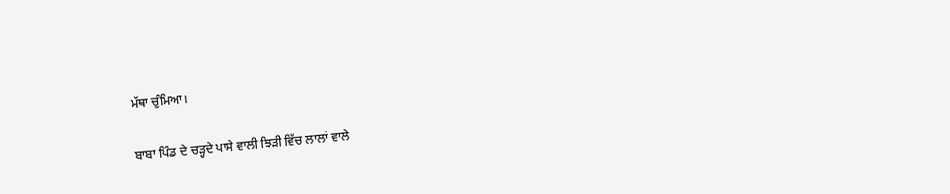ਮੱਥਾ ਚੁੰਮਿਆ।

ਬਾਬਾ ਪਿੰਡ ਦੇ ਚੜ੍ਹਦੇ ਪਾਸੇ ਵਾਲੀ ਝਿੜੀ ਵਿੱਚ ਲਾਲਾਂ ਵਾਲੇ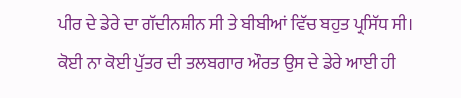ਪੀਰ ਦੇ ਡੇਰੇ ਦਾ ਗੱਦੀਨਸ਼ੀਨ ਸੀ ਤੇ ਬੀਬੀਆਂ ਵਿੱਚ ਬਹੁਤ ਪ੍ਰਸਿੱਧ ਸੀ। ਕੋਈ ਨਾ ਕੋਈ ਪੁੱਤਰ ਦੀ ਤਲਬਗਾਰ ਔਰਤ ਉਸ ਦੇ ਡੇਰੇ ਆਈ ਹੀ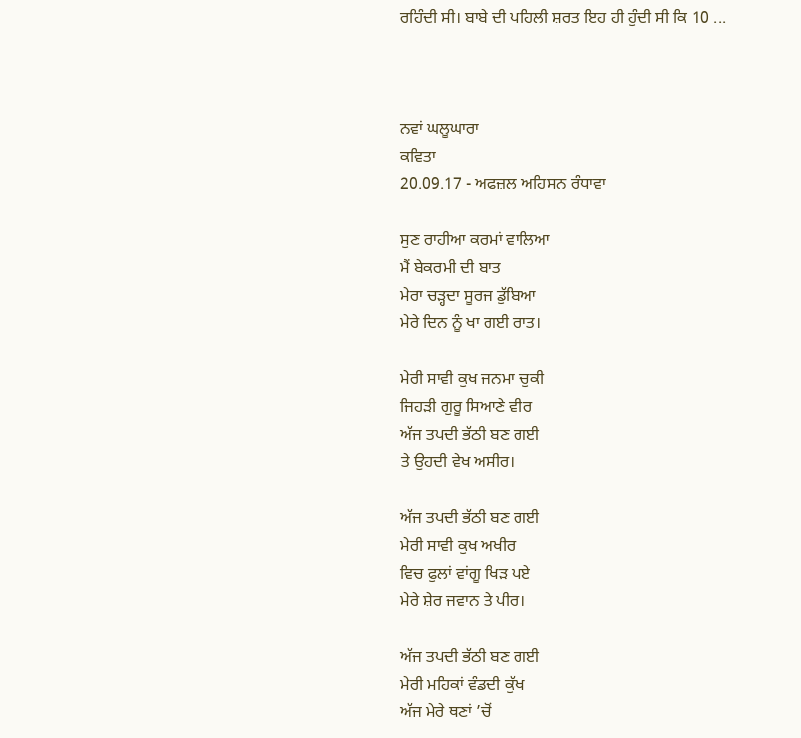ਰਹਿੰਦੀ ਸੀ। ਬਾਬੇ ਦੀ ਪਹਿਲੀ ਸ਼ਰਤ ਇਹ ਹੀ ਹੁੰਦੀ ਸੀ ਕਿ 10 ...



ਨਵਾਂ ਘਲੂਘਾਰਾ
ਕਵਿਤਾ
20.09.17 - ਅਫਜ਼ਲ ਅਹਿਸਨ ਰੰਧਾਵਾ

ਸੁਣ ਰਾਹੀਆ ਕਰਮਾਂ ਵਾਲਿਆ
ਮੈਂ ਬੇਕਰਮੀ ਦੀ ਬਾਤ
ਮੇਰਾ ਚੜ੍ਹਦਾ ਸੂਰਜ ਡੁੱਬਿਆ
ਮੇਰੇ ਦਿਨ ਨੂੰ ਖਾ ਗਈ ਰਾਤ।

ਮੇਰੀ ਸਾਵੀ ਕੁਖ ਜਨਮਾ ਚੁਕੀ
ਜਿਹੜੀ ਗੁਰੂ ਸਿਆਣੇ ਵੀਰ
ਅੱਜ ਤਪਦੀ ਭੱਠੀ ਬਣ ਗਈ
ਤੇ ਉਹਦੀ ਵੇਖ ਅਸੀਰ।

ਅੱਜ ਤਪਦੀ ਭੱਠੀ ਬਣ ਗਈ
ਮੇਰੀ ਸਾਵੀ ਕੁਖ ਅਖੀਰ
ਵਿਚ ਫੁਲਾਂ ਵਾਂਗੂ ਖਿੜ ਪਏ
ਮੇਰੇ ਸ਼ੇਰ ਜਵਾਨ ਤੇ ਪੀਰ।

ਅੱਜ ਤਪਦੀ ਭੱਠੀ ਬਣ ਗਈ
ਮੇਰੀ ਮਹਿਕਾਂ ਵੰਡਦੀ ਕੁੱਖ
ਅੱਜ ਮੇਰੇ ਥਣਾਂ ’ਚੋਂ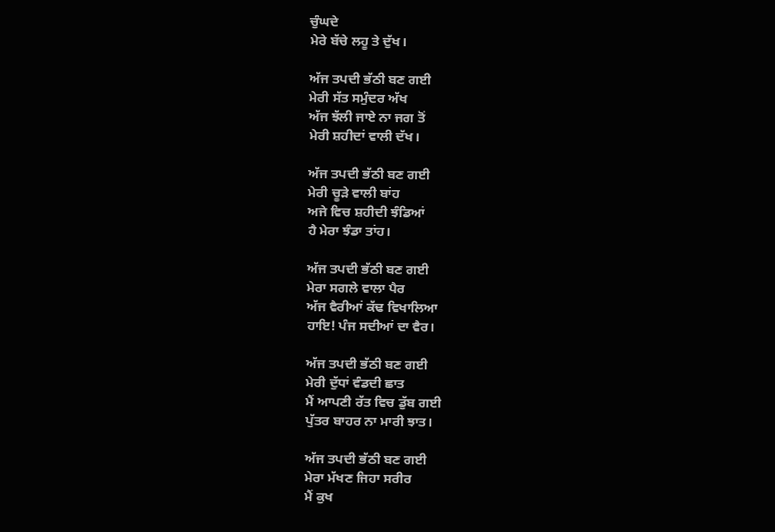ਚੁੰਘਦੇ
ਮੇਰੇ ਬੱਚੇ ਲਹੂ ਤੇ ਦੁੱਖ।

ਅੱਜ ਤਪਦੀ ਭੱਠੀ ਬਣ ਗਈ
ਮੇਰੀ ਸੱਤ ਸਮੁੰਦਰ ਅੱਖ
ਅੱਜ ਝੱਲੀ ਜਾਏ ਨਾ ਜਗ ਤੋਂ
ਮੇਰੀ ਸ਼ਹੀਦਾਂ ਵਾਲੀ ਦੱਖ।

ਅੱਜ ਤਪਦੀ ਭੱਠੀ ਬਣ ਗਈ
ਮੇਰੀ ਚੂੜੇ ਵਾਲੀ ਬਾਂਹ
ਅਜੇ ਵਿਚ ਸ਼ਹੀਦੀ ਝੰਡਿਆਂ
ਹੈ ਮੇਰਾ ਝੰਡਾ ਤਾਂਹ।

ਅੱਜ ਤਪਦੀ ਭੱਠੀ ਬਣ ਗਈ
ਮੇਰਾ ਸਗਲੇ ਵਾਲਾ ਪੈਰ
ਅੱਜ ਵੈਰੀਆਂ ਕੱਢ ਵਿਖਾਲਿਆ
ਹਾਇ! ਪੰਜ ਸਦੀਆਂ ਦਾ ਵੈਰ।

ਅੱਜ ਤਪਦੀ ਭੱਠੀ ਬਣ ਗਈ
ਮੇਰੀ ਦੁੱਧਾਂ ਵੰਡਦੀ ਛਾਤ
ਮੈਂ ਆਪਣੀ ਰੱਤ ਵਿਚ ਡੁੱਬ ਗਈ
ਪੁੱਤਰ ਬਾਹਰ ਨਾ ਮਾਰੀ ਝਾਤ।

ਅੱਜ ਤਪਦੀ ਭੱਠੀ ਬਣ ਗਈ
ਮੇਰਾ ਮੱਖਣ ਜਿਹਾ ਸਰੀਰ
ਮੈਂ ਕੁਖ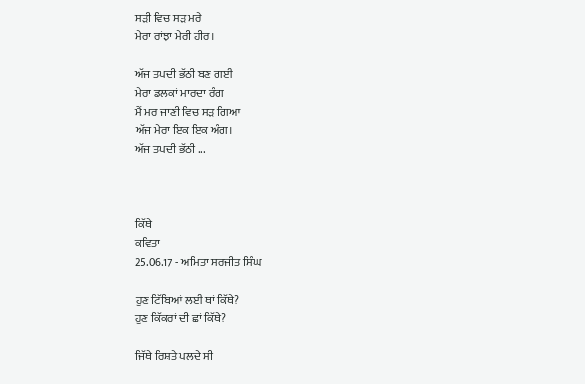ਸੜੀ ਵਿਚ ਸੜ ਮਰੇ
ਮੇਰਾ ਰਾਂਝਾ ਮੇਰੀ ਹੀਰ।

ਅੱਜ ਤਪਦੀ ਭੱਠੀ ਬਣ ਗਈ
ਮੇਰਾ ਡਲਕਾਂ ਮਾਰਦਾ ਰੰਗ
ਮੈਂ ਮਰ ਜਾਣੀ ਵਿਚ ਸੜ ਗਿਆ
ਅੱਜ ਮੇਰਾ ਇਕ ਇਕ ਅੰਗ।
ਅੱਜ ਤਪਦੀ ਭੱਠੀ ...



ਕਿੱਥੇ
ਕਵਿਤਾ
25.06.17 - ਅਮਿਤਾ ਸਰਜੀਤ ਸਿੰਘ

ਹੁਣ ਟਿੱਬਿਆਂ ਲਈ ਥਾਂ ਕਿੱਥੇ?
ਹੁਣ ਕਿੱਕਰਾਂ ਦੀ ਛਾਂ ਕਿੱਥੇ?

ਜਿੱਥੇ ਰਿਸ਼ਤੇ ਪਲਦੇ ਸੀ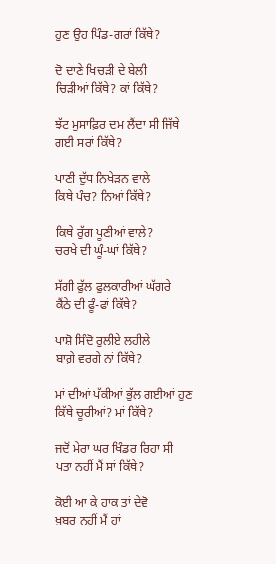ਹੁਣ ਉਹ ਪਿੰਡ-ਗਰਾਂ ਕਿੱਥੇ?

ਦੋ ਦਾਣੇ ਖਿਚੜੀ ਦੇ ਬੇਲੀ
ਚਿੜੀਆਂ ਕਿੱਥੇ? ਕਾਂ ਕਿੱਥੇ?

ਝੱਟ ਮੁਸਾਫ਼ਿਰ ਦਮ ਲੈਂਦਾ ਸੀ ਜਿੱਥੇ
ਗਈ ਸਰਾਂ ਕਿੱਥੇ?

ਪਾਣੀ ਦੁੱਧ ਨਿਖੇੜਨ ਵਾਲੇ
ਕਿਥੇ ਪੰਚ? ਨਿਆਂ ਕਿੱਥੇ?

ਕਿਥੇ ਰੁੱਗ ਪੂਣੀਆਂ ਵਾਲੇ?
ਚਰਖੇ ਦੀ ਘੂੰ-ਘਾਂ ਕਿੱਥੇ?

ਸੱਗੀ ਫੁੱਲ ਫੁਲਕਾਰੀਆਂ ਘੱਗਰੇ
ਕੈਂਠੇ ਦੀ ਫੂੰ-ਫਾਂ ਕਿੱਥੇ?

ਪਾਸ਼ੋ ਸਿੰਦੋ ਰੁਲੀਏ ਲਹੀਲੇ
ਬਾਗ਼ੇ ਵਰਗੇ ਨਾਂ ਕਿੱਥੇ?

ਮਾਂ ਦੀਆਂ ਪੱਕੀਆਂ ਭੁੱਲ ਗਈਆਂ ਹੁਣ
ਕਿੱਥੇ ਚੂਰੀਆਂ? ਮਾਂ ਕਿੱਥੇ?

ਜਦੋਂ ਮੇਰਾ ਘਰ ਖਿੰਡਰ ਰਿਹਾ ਸੀ
ਪਤਾ ਨਹੀਂ ਮੈਂ ਸਾਂ ਕਿੱਥੇ?

ਕੋਈ ਆ ਕੇ ਹਾਕ ਤਾਂ ਦੇਵੋ
ਖ਼ਬਰ ਨਹੀਂ ਮੈਂ ਹਾਂ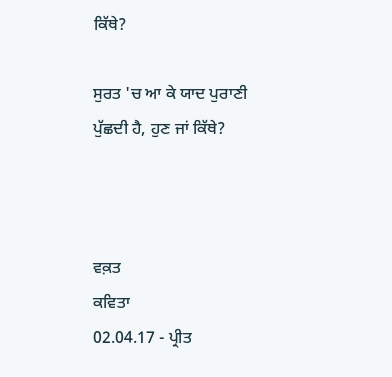ਕਿੱਥੇ?

ਸੁਰਤ 'ਚ ਆ ਕੇ ਯਾਦ ਪੁਰਾਣੀ
ਪੁੱਛਦੀ ਹੈ, ਹੁਣ ਜਾਂ ਕਿੱਥੇ?



ਵਕ਼ਤ
ਕਵਿਤਾ
02.04.17 - ਪ੍ਰੀਤ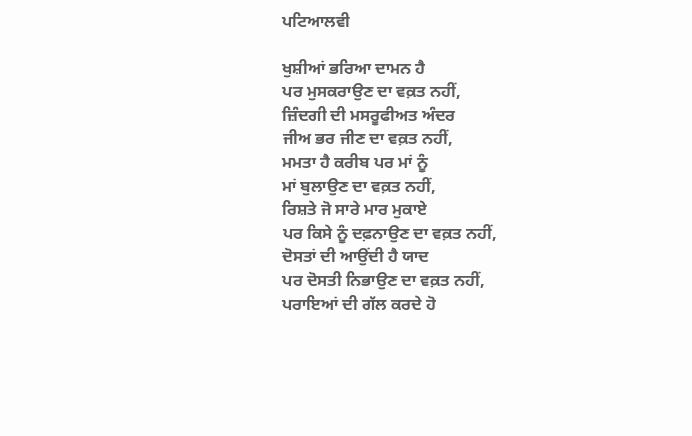ਪਟਿਆਲਵੀ

ਖੁਸ਼ੀਆਂ ਭਰਿਆ ਦਾਮਨ ਹੈ
ਪਰ ਮੁਸਕਰਾਉਣ ਦਾ ਵਕ਼ਤ ਨਹੀਂ,
ਜ਼ਿੰਦਗੀ ਦੀ ਮਸਰੂਫੀਅਤ ਅੰਦਰ
ਜੀਅ ਭਰ ਜੀਣ ਦਾ ਵਕ਼ਤ ਨਹੀਂ,
ਮਮਤਾ ਹੈ ਕਰੀਬ ਪਰ ਮਾਂ ਨੂੰ
ਮਾਂ ਬੁਲਾਉਣ ਦਾ ਵਕ਼ਤ ਨਹੀਂ,
ਰਿਸ਼ਤੇ ਜੋ ਸਾਰੇ ਮਾਰ ਮੁਕਾਏ
ਪਰ ਕਿਸੇ ਨੂੰ ਦਫ਼ਨਾਉਣ ਦਾ ਵਕ਼ਤ ਨਹੀਂ,
ਦੋਸਤਾਂ ਦੀ ਆਉਂਦੀ ਹੈ ਯਾਦ
ਪਰ ਦੋਸਤੀ ਨਿਭਾਉਣ ਦਾ ਵਕ਼ਤ ਨਹੀਂ,
ਪਰਾਇਆਂ ਦੀ ਗੱਲ ਕਰਦੇ ਹੋ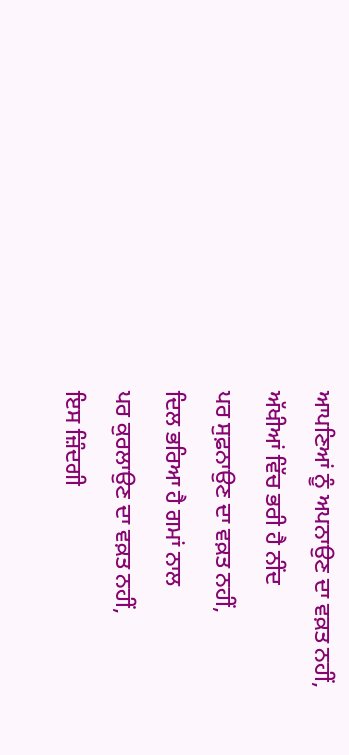ਆਪਣਿਆਂ ਨੂੰ ਅਪਨਾਉਣ ਦਾ ਵਕ਼ਤ ਨਹੀਂ,
ਅੱਖੀਆਂ ਵਿੱਚ ਭਰੀ ਹੈ ਨੀਂਦ
ਪਰ ਸੁਫ਼ਨਾਉਣ ਦਾ ਵਕ਼ਤ ਨਹੀਂ,
ਦਿਲ ਭਰਿਆ ਹੈ ਗਮਾਂ ਨਾਲ
ਪਰ ਕੁਰਲਾਉਣ ਦਾ ਵਕ਼ਤ ਨਹੀਂ,
ਇਸ ਜ਼ਿੰਦਗੀ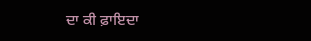ਦਾ ਕੀ ਫ਼ਾਇਦਾ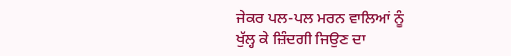ਜੇਕਰ ਪਲ-ਪਲ ਮਰਨ ਵਾਲਿਆਂ ਨੂੰ
ਖੁੱਲ੍ਹ ਕੇ ਜ਼ਿੰਦਗੀ ਜਿਉਣ ਦਾ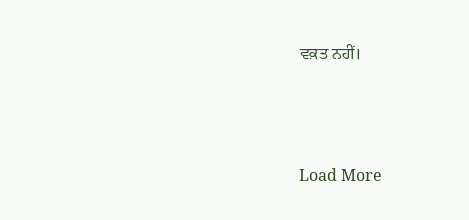ਵਕ਼ਤ ਨਹੀਂ।




Load More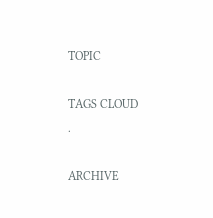TOPIC

TAGS CLOUD
.

ARCHIVE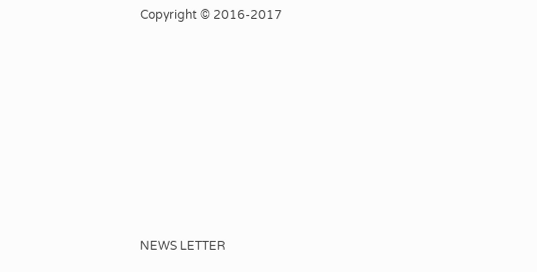Copyright © 2016-2017










NEWS LETTER